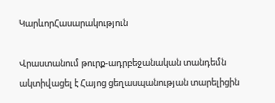ԿարևորՀասարակություն

Վրաստանում թուրք-ադրբեջանական տանդեմն ակտիվացել է Հայոց ցեղասպանության տարելիցին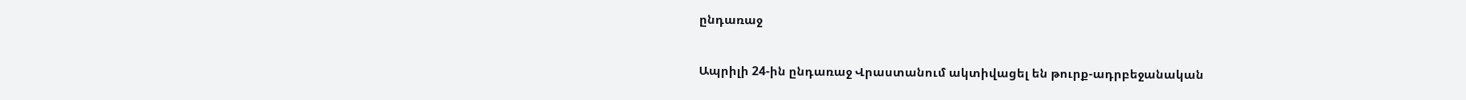ընդառաջ

Ապրիլի 24-ին ընդառաջ Վրաստանում ակտիվացել են թուրք-ադրբեջանական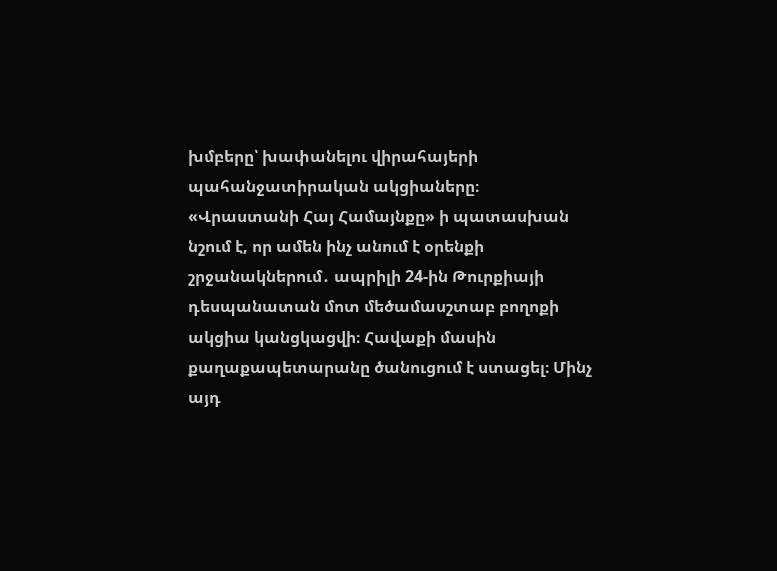խմբերը՝ խափանելու վիրահայերի պահանջատիրական ակցիաները։ «Վրաստանի Հայ Համայնքը» ի պատասխան նշում է, որ ամեն ինչ անում է օրենքի շրջանակներում․ ապրիլի 24-ին Թուրքիայի դեսպանատան մոտ մեծամասշտաբ բողոքի ակցիա կանցկացվի։ Հավաքի մասին քաղաքապետարանը ծանուցում է ստացել։ Մինչ այդ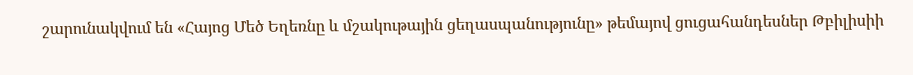շարունակվում են «Հայոց Մեծ Եղեռնը և մշակութային ցեղասպանությունը» թեմայով ցուցահանդեսներ Թբիլիսիի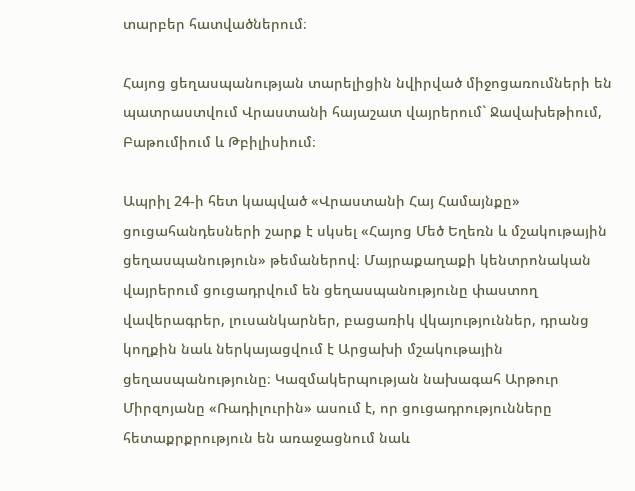տարբեր հատվածներում։

Հայոց ցեղասպանության տարելիցին նվիրված միջոցառումների են պատրաստվում Վրաստանի հայաշատ վայրերում` Ջավախեթիում, Բաթումիում և Թբիլիսիում։

Ապրիլ 24-ի հետ կապված «Վրաստանի Հայ Համայնքը» ցուցահանդեսների շարք է սկսել «Հայոց Մեծ Եղեռն և մշակութային ցեղասպանություն» թեմաներով։ Մայրաքաղաքի կենտրոնական վայրերում ցուցադրվում են ցեղասպանությունը փաստող վավերագրեր, լուսանկարներ, բացառիկ վկայություններ, դրանց կողքին նաև ներկայացվում է Արցախի մշակութային ցեղասպանությունը։ Կազմակերպության նախագահ Արթուր Միրզոյանը «Ռադիլուրին» ասում է, որ ցուցադրությունները հետաքրքրություն են առաջացնում նաև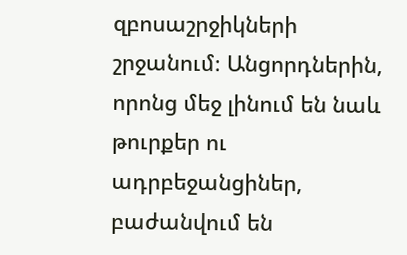զբոսաշրջիկների շրջանում։ Անցորդներին, որոնց մեջ լինում են նաև թուրքեր ու ադրբեջանցիներ, բաժանվում են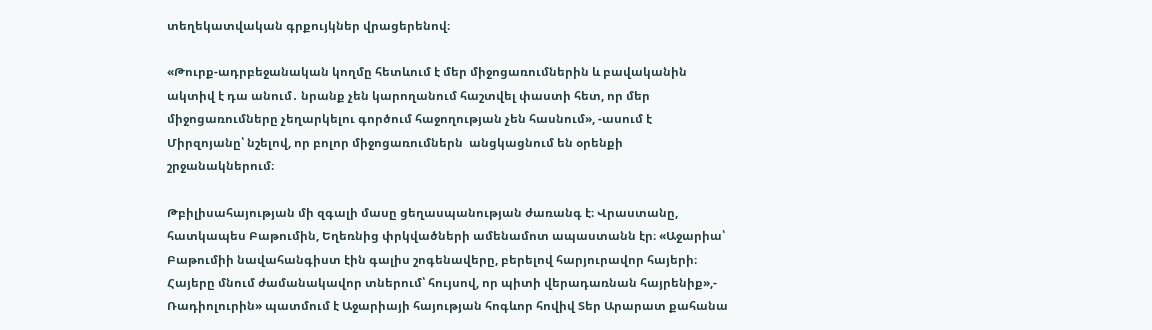տեղեկատվական գրքույկներ վրացերենով։

«Թուրք-ադրբեջանական կողմը հետևում է մեր միջոցառումներին և բավականին ակտիվ է դա անում․ նրանք չեն կարողանում հաշտվել փաստի հետ, որ մեր միջոցառումները չեղարկելու գործում հաջողության չեն հասնում», -ասում է Միրզոյանը՝ նշելով, որ բոլոր միջոցառումներն  անցկացնում են օրենքի շրջանակներում։

Թբիլիսահայության մի զգալի մասը ցեղասպանության ժառանգ է։ Վրաստանը, հատկապես Բաթումին, Եղեռնից փրկվածների ամենամոտ ապաստանն էր։ «Աջարիա՝ Բաթումիի նավահանգիստ էին գալիս շոգենավերը, բերելով հարյուրավոր հայերի։ Հայերը մնում ժամանակավոր տներում՝ հույսով, որ պիտի վերադառնան հայրենիք»,- Ռադիոլուրին» պատմում է Աջարիայի հայության հոգևոր հովիվ Տեր Արարատ քահանա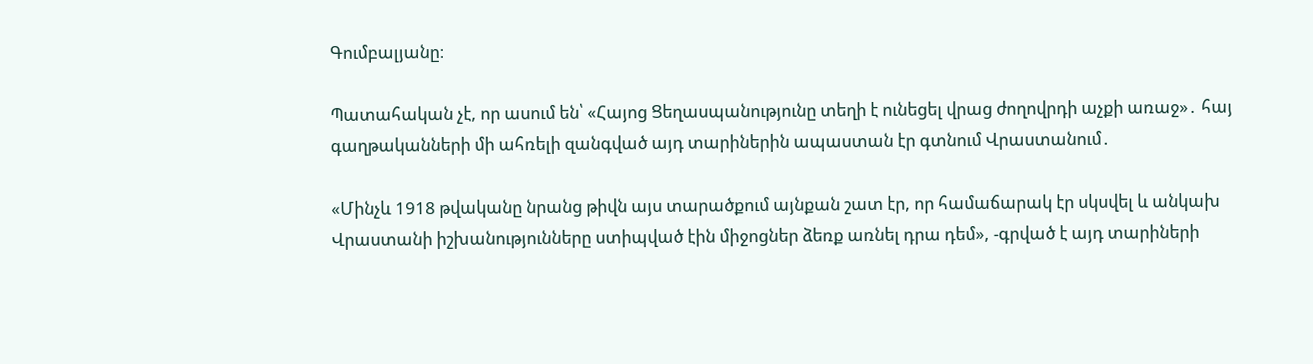Գումբալյանը։

Պատահական չէ, որ ասում են՝ «Հայոց Ցեղասպանությունը տեղի է ունեցել վրաց ժողովրդի աչքի առաջ»․ հայ գաղթականների մի ահռելի զանգված այդ տարիներին ապաստան էր գտնում Վրաստանում․

«Մինչև 1918 թվականը նրանց թիվն այս տարածքում այնքան շատ էր, որ համաճարակ էր սկսվել և անկախ Վրաստանի իշխանությունները ստիպված էին միջոցներ ձեռք առնել դրա դեմ», -գրված է այդ տարիների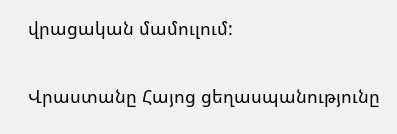վրացական մամուլում:

Վրաստանը Հայոց ցեղասպանությունը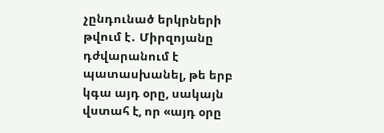չընդունած երկրների թվում է․ Միրզոյանը դժվարանում է պատասխանել, թե երբ կգա այդ օրը, սակայն վստահ է, որ «այդ օրը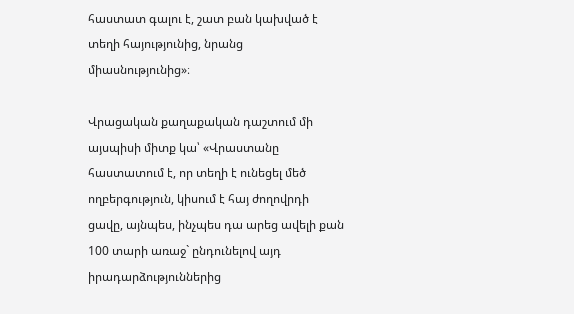հաստատ գալու է, շատ բան կախված է տեղի հայությունից, նրանց միասնությունից»։

Վրացական քաղաքական դաշտում մի այսպիսի միտք կա՝ «Վրաստանը հաստատում է, որ տեղի է ունեցել մեծ ողբերգություն, կիսում է հայ ժողովրդի ցավը, այնպես, ինչպես դա արեց ավելի քան 100 տարի առաջ` ընդունելով այդ իրադարձություններից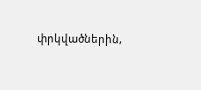փրկվածներին,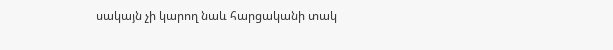սակայն չի կարող նաև հարցականի տակ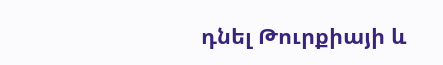դնել Թուրքիայի և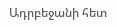Ադրբեջանի հետ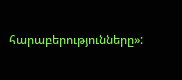հարաբերությունները»: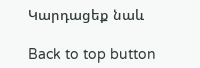Կարդացեք նաև

Back to top button